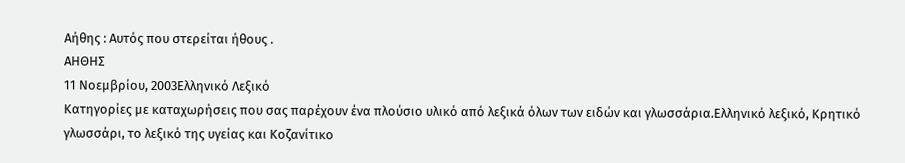Αήθης : Αυτός που στερείται ήθους .
ΑΗΘΗΣ
11 Νοεμβρίου, 2003Ελληνικό Λεξικό
Κατηγορίες με καταχωρήσεις που σας παρέχουν ένα πλούσιο υλικό από λεξικά όλων των ειδών και γλωσσάρια.Eλληνικό λεξικό, Kρητικό γλωσσάρι, το λεξικό της υγείας και Kοζανίτικο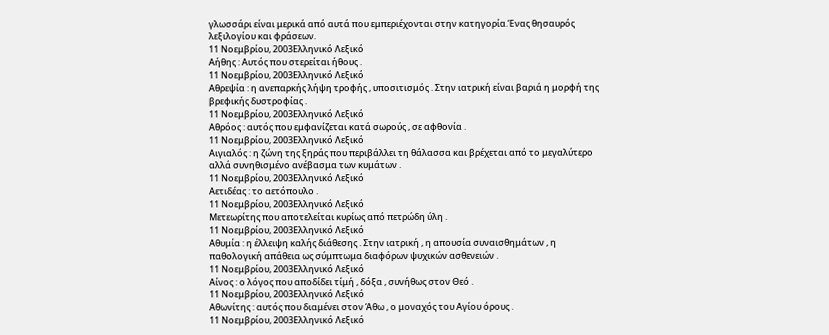γλωσσάρι είναι μερικά από αυτά που εμπεριέχονται στην κατηγορία.Ένας θησαυρός λεξιλογίου και φράσεων.
11 Νοεμβρίου, 2003Ελληνικό Λεξικό
Αήθης : Αυτός που στερείται ήθους .
11 Νοεμβρίου, 2003Ελληνικό Λεξικό
Αθρεψία : η ανεπαρκής λήψη τροφής , υποσιτισμός . Στην ιατρική είναι βαριά η μορφή της βρεφικής δυστροφίας .
11 Νοεμβρίου, 2003Ελληνικό Λεξικό
Αθρόος : αυτός που εμφανίζεται κατά σωρούς , σε αφθονία .
11 Νοεμβρίου, 2003Ελληνικό Λεξικό
Αιγιαλός : η ζώνη της ξηράς που περιβάλλει τη θάλασσα και βρέχεται από το μεγαλύτερο αλλά συνηθισμένο ανέβασμα των κυμάτων .
11 Νοεμβρίου, 2003Ελληνικό Λεξικό
Αετιδέας : το αετόπουλο .
11 Νοεμβρίου, 2003Ελληνικό Λεξικό
Μετεωρίτης που αποτελείται κυρίως από πετρώδη ύλη .
11 Νοεμβρίου, 2003Ελληνικό Λεξικό
Αθυμία : η έλλειψη καλής διάθεσης . Στην ιατρική , η απουσία συναισθημάτων , η παθολογική απάθεια ως σύμπτωμα διαφόρων ψυχικών ασθενειών .
11 Νοεμβρίου, 2003Ελληνικό Λεξικό
Αίνος : ο λόγος που αποδίδει τίμή , δόξα , συνήθως στον Θεό .
11 Νοεμβρίου, 2003Ελληνικό Λεξικό
Αθωνίτης : αυτός που διαμένει στον Άθω , ο μοναχός του Αγίου όρους .
11 Νοεμβρίου, 2003Ελληνικό Λεξικό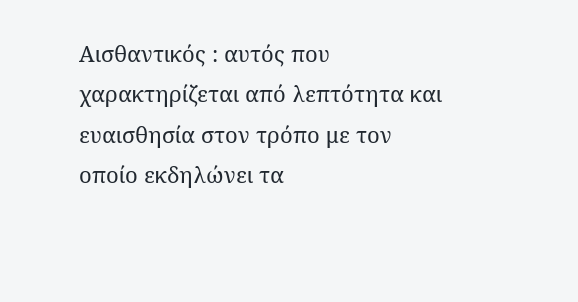Αισθαντικός : αυτός που χαρακτηρίζεται από λεπτότητα και ευαισθησία στον τρόπο με τον οποίο εκδηλώνει τα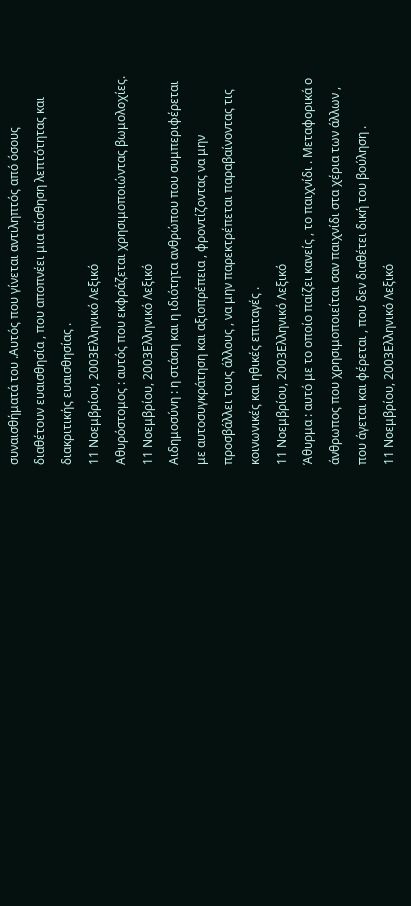συναισθήματά του .Αυτός που γίνεται αντιληπτός από όσους διαθέτουν ευαισθησία , που αποπνέει μια αίσθηση λεπτότητας και διακριτικής ευαισθησίας .
11 Νοεμβρίου, 2003Ελληνικό Λεξικό
Αθυρόστομος : αυτός που εκφράζεται χρησιμοποιώντας βωμολοχίες.
11 Νοεμβρίου, 2003Ελληνικό Λεξικό
Αιδημοσύνη : η στάση και η ιδιότητα ανθρώπου που συμπεριφέρεται με αυτοσυγκράτηση και αξιοπρέπεια , φροντίζοντας να μην προσβάλλει τους άλλους , να μην παρεκτρέπεται παραβαίνοντας τις κοινωνικές και ηθικές επιταγές .
11 Νοεμβρίου, 2003Ελληνικό Λεξικό
Άθυρμα : αυτό με το οποίο παίζει κανείς , το παιχνίδι . Μεταφορικά ο άνθρωπος που χρησιμοποιείται σαν παιχνίδι στα χέρια των άλλων , που άγεται και φέρεται , που δεν διαθέτει δική του βούληση .
11 Νοεμβρίου, 2003Ελληνικό Λεξικό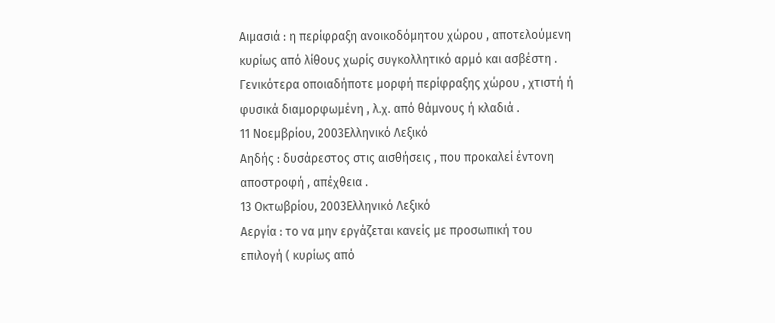Αιμασιά : η περίφραξη ανοικοδόμητου χώρου , αποτελούμενη κυρίως από λίθους χωρίς συγκολλητικό αρμό και ασβέστη . Γενικότερα οποιαδήποτε μορφή περίφραξης χώρου , χτιστή ή φυσικά διαμορφωμένη , λ.χ. από θάμνους ή κλαδιά .
11 Νοεμβρίου, 2003Ελληνικό Λεξικό
Αηδής : δυσάρεστος στις αισθήσεις , που προκαλεί έντονη αποστροφή , απέχθεια .
13 Οκτωβρίου, 2003Ελληνικό Λεξικό
Αεργία : το να μην εργάζεται κανείς με προσωπική του επιλογή ( κυρίως από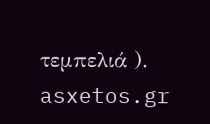τεμπελιά ).
asxetos.gr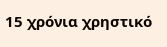15 χρόνια χρηστικό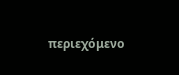περιεχόμενο